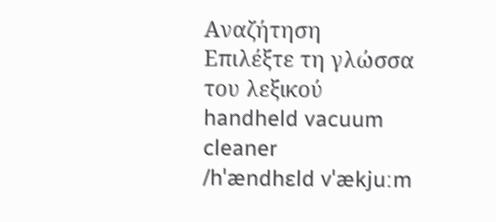Αναζήτηση
Επιλέξτε τη γλώσσα του λεξικού
handheld vacuum cleaner
/hˈændhɛld vˈækjuːm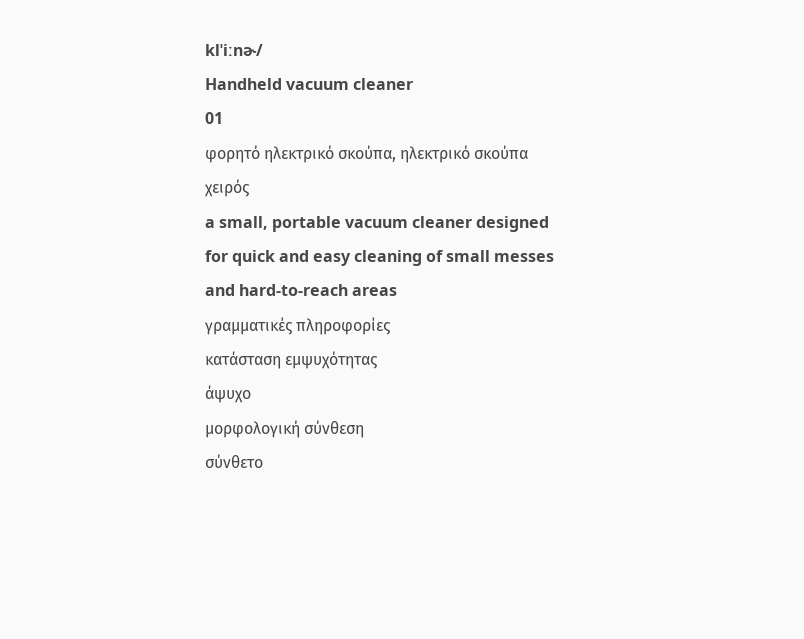klˈiːnɚ/
Handheld vacuum cleaner
01
φορητό ηλεκτρικό σκούπα, ηλεκτρικό σκούπα χειρός
a small, portable vacuum cleaner designed for quick and easy cleaning of small messes and hard-to-reach areas
γραμματικές πληροφορίες
κατάσταση εμψυχότητας
άψυχο
μορφολογική σύνθεση
σύνθετο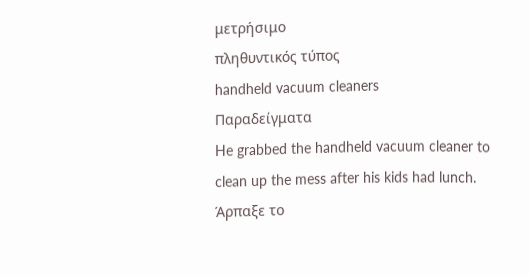μετρήσιμο
πληθυντικός τύπος
handheld vacuum cleaners
Παραδείγματα
He grabbed the handheld vacuum cleaner to clean up the mess after his kids had lunch.
Άρπαξε το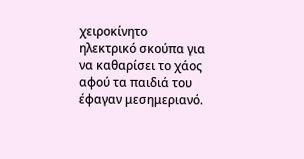χειροκίνητο ηλεκτρικό σκούπα για να καθαρίσει το χάος αφού τα παιδιά του έφαγαν μεσημεριανό.